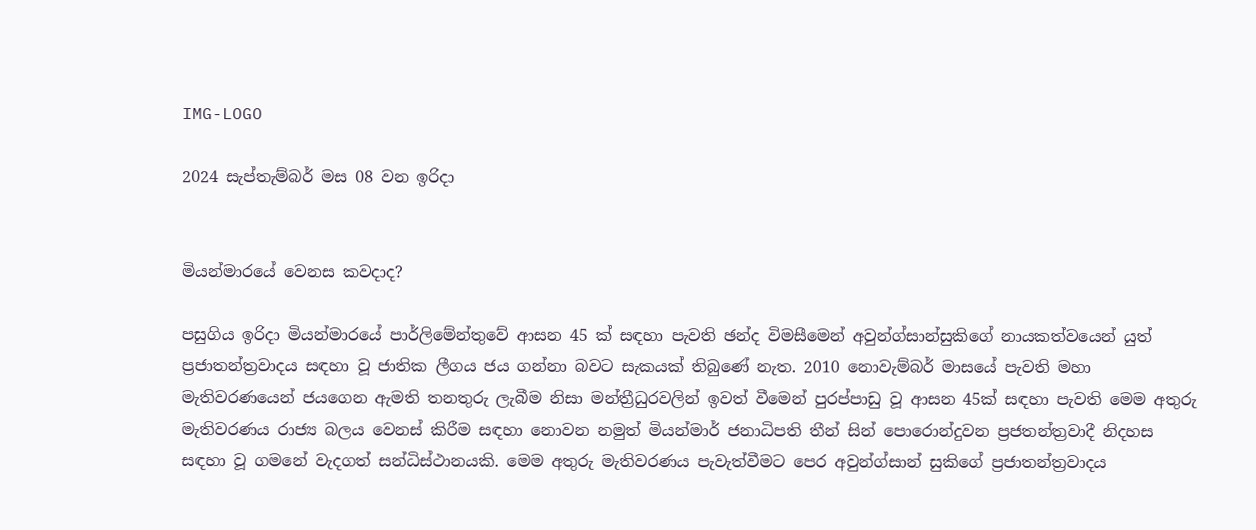IMG-LOGO

2024 සැප්තැම්බර් මස 08 වන ඉරිදා


මියන්මාරයේ වෙනස කවදාද?

පසුගිය ඉරිදා මියන්මාරයේ පාර්ලිමේන්තුවේ ආසන 45 ක් සඳහා පැවති ඡන්ද විමසීමෙන් අවුන්ග්සාන්සුකිගේ නායකත්වයෙන් යුත් ප්‍රජාතන්ත්‍රවාදය සඳහා වූ ජාතික ලීගය ජය ගන්නා බවට සැකයක් තිබුණේ නැත. 2010 නොවැම්බර් මාසයේ පැවති මහා මැතිවරණයෙන් ජයගෙන ඇමති තනතුරු ලැබීම නිසා මන්ත්‍රීධුරවලින් ඉවත් වීමෙන් පුරප්පාඩු වූ ආසන 45ක් සඳහා පැවති මෙම අතුරු මැතිවරණය රාජ්‍ය බලය වෙනස් කිරීම සඳහා නොවන නමුත් මියන්මාර් ජනාධිපති තීන් සින් පොරොන්දුවන ප්‍රජතන්ත්‍රවාදී නිදහස සඳහා වූ ගමනේ වැදගත් සන්ධිස්ථානයකි. මෙම අතුරු මැතිවරණය පැවැත්වීමට පෙර අවුන්ග්සාන් සුකිගේ ප්‍රජාතන්ත්‍රවාදය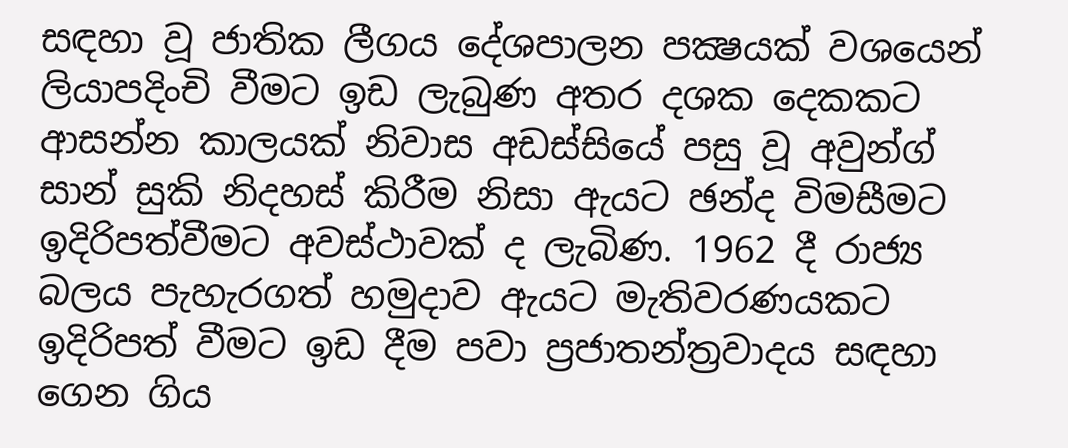සඳහා වූ ජාතික ලීගය දේශපාලන පක්‍ෂයක් වශයෙන් ලියාපදිංචි වීමට ඉඩ ලැබුණ අතර දශක දෙකකට ආසන්න කාලයක් නිවාස අඩස්සියේ පසු වූ අවුන්ග් සාන් සුකි නිදහස් කිරීම නිසා ඇයට ඡන්ද විමසීමට ඉදිරිපත්වීමට අවස්ථාවක් ද ලැබිණ. 1962 දී රාජ්‍ය බලය පැහැරගත් හමුදාව ඇයට මැතිවරණයකට ඉදිරිපත් වීමට ඉඩ දීම පවා ප්‍රජාතන්ත්‍රවාදය සඳහා ගෙන ගිය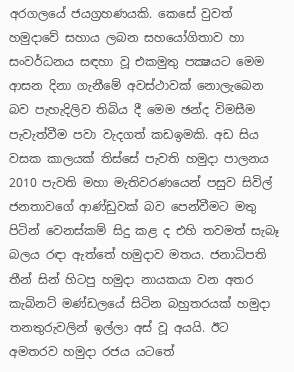අරගලයේ ජයග්‍රහණයකි. කෙසේ වුවත් හමුදාවේ සහාය ලබන සහයෝගිතාව හා සංවර්ධනය සඳහා වූ එකමුතු පක්‍ෂයට මෙම ආසන දිනා ගැනීමේ අවස්ථාවක් නොලැබෙන බව පැහැදිලිව තිබිය දී මෙම ඡන්ද විමසීම පැවැත්වීම පවා වැදගත් කඩඉමකි. අඩ සිය වසක කාලයක් තිස්සේ පැවති හමුදා පාලනය 2010 පැවති මහා මැතිවරණයෙන් පසුව සිවිල් ජනතාවගේ ආණ්ඩුවක් බව පෙන්වීමට මතු පිටින් වෙනස්කම් සිදු කළ ද එහි තවමත් සැබෑ බලය රඳා ඇත්තේ හමුදාව මතය. ජනාධිපති තීන් සින් හිටපු හමුදා නායකයා වන අතර කැබිනට් මණ්ඩලයේ සිටින බහුතරයක් හමුදා තනතුරුවලින් ඉල්ලා අස් වූ අයයි. ඊට අමතරව හමුදා රජය යටතේ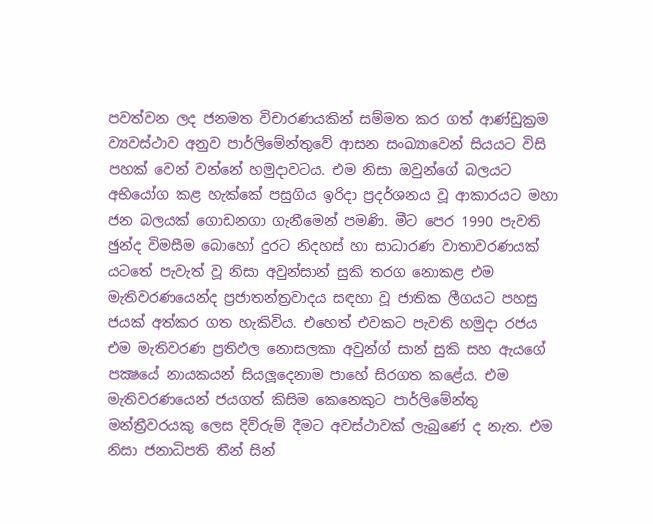පවත්වන ලද ජනමත විචාරණයකින් සම්මත කර ගත් ආණ්ඩුක්‍රම ව්‍යවස්ථාව අනුව පාර්ලිමේන්තුවේ ආසන සංඛ්‍යාවෙන් සියයට විසි පහක් වෙන් වන්නේ හමුදාවටය. එම නිසා ඔවුන්ගේ බලයට අභියෝග කළ හැක්කේ පසුගිය ඉරිදා ප්‍රදර්ශනය වූ ආකාරයට මහා ජන බලයක් ගොඩනගා ගැනීමෙන් පමණි. මීට පෙර 1990 පැවති ඡුන්ද විමසීම බොහෝ දුරට නිදහස් හා සාධාරණ වාතාවරණයක් යටතේ පැවැත් වූ නිසා අවුන්සාන් සුකි තරග නොකළ එම මැතිවරණයෙන්ද ප්‍රජාතන්ත්‍රවාදය සඳහා වූ ජාතික ලීගයට පහසු ජයක් අත්කර ගත හැකිවිය. එහෙත් එවකට පැවති හමුදා රජය එම මැතිවරණ ප්‍රතිඵල නොසලකා අවුන්ග් සාන් සුකි සහ ඇයගේ පක්‍ෂයේ නායකයන් සියලූදෙනාම පාහේ සිරගත කළේය. එම මැතිවරණයෙන් ජයගත් කිසිම කෙනෙකුට පාර්ලිමේන්තු මන්ත්‍රීවරයකු ලෙස දිව්රුම් දීමට අවස්ථාවක් ලැබුණේ ද නැත. එම නිසා ජනාධිපති තීන් සින්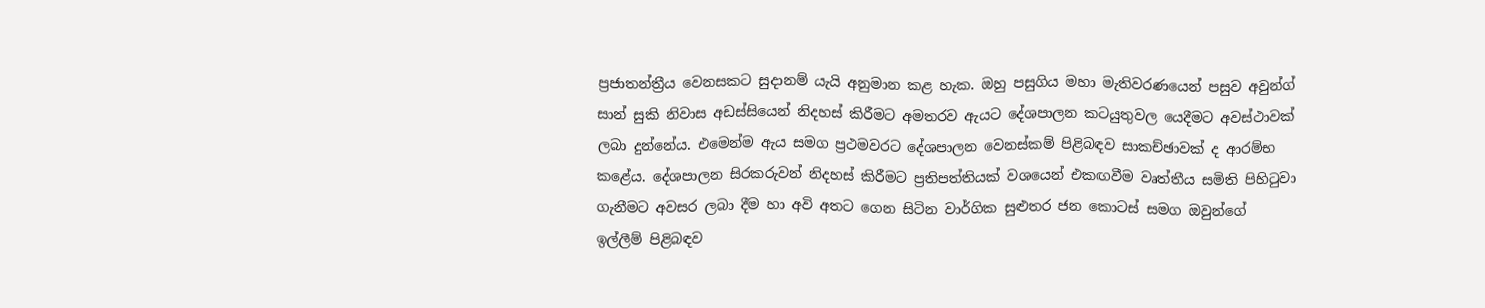ප්‍රජාතන්ත්‍රීය වෙනසකට සුදානම් යැයි අනුමාන කළ හැක. ඔහු පසුගිය මහා මැතිවරණයෙන් පසුව අවුන්ග් සාන් සුකි නිවාස අඩස්සියෙන් නිදහස් කිරීමට අමතරව ඇයට දේශපාලන කටයුතුවල යෙදීමට අවස්ථාවක් ලබා දුන්නේය. එමෙන්ම ඇය සමග ප්‍රථමවරට දේශපාලන වෙනස්කම් පිළිබඳව සාකච්ඡාවක් ද ආරම්භ කළේය. දේශපාලන සිරකරුවන් නිදහස් කිරීමට ප්‍රතිපත්තියක් වශයෙන් එකඟවීම වෘත්තීය සමිති පිහිටුවා ගැනීමට අවසර ලබා දීම හා අවි අතට ගෙන සිටින වාර්ගික සුළුතර ජන කොටස් සමග ඔවුන්ගේ ඉල්ලීම් පිළිබඳව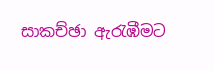සාකච්ඡා ඇරැඹීමට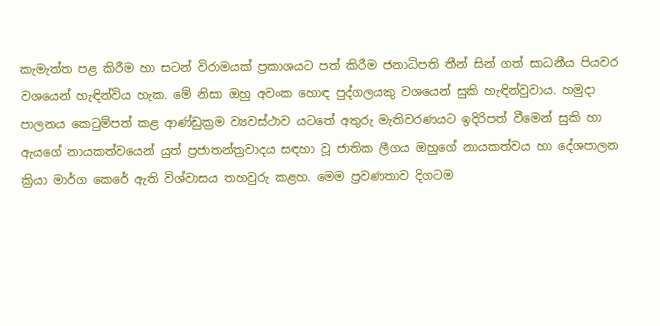කැමැත්ත පළ කිරීම හා සටන් විරාමයක් ප්‍රකාශයට පත් කිරීම ජනාධිපති තීන් සින් ගත් සාධනීය පියවර වශයෙන් හැඳින්විය හැක. මේ නිසා ඔහු අවංක හොඳ පුද්ගලයකු වශයෙන් සුකි හැඳින්වුවාය. හමුදා පාලනය කෙටුම්පත් කළ ආණ්ඩුක්‍රම ව්‍යවස්ථාව යටතේ අතුරු මැතිවරණයට ඉදිරිපත් වීමෙන් සුකි හා ඇයගේ නායකත්වයෙන් යුත් ප්‍රජාතන්ත්‍රවාදය සඳහා වූ ජාතික ලීගය ඔහුගේ නායකත්වය හා දේශපාලන ක්‍රියා මාර්ග කෙරේ ඇති විශ්වාසය තහවුරු කළහ. මෙම ප්‍රවණතාව දිගටම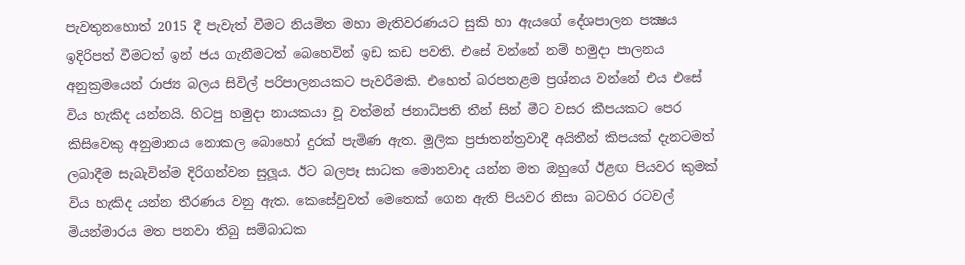පැවතුනහොත් 2015 දී පැවැත් වීමට නියමිත මහා මැතිවරණයට සුකි හා ඇයගේ දේශපාලන පක්‍ෂය ඉදිරිපත් වීමටත් ඉන් ජය ගැනීමටත් බෙහෙවින් ඉඩ කඩ පවති. එසේ වන්නේ නම් හමුදා පාලනය අනුක්‍රමයෙන් රාජ්‍ය බලය සිවිල් පරිපාලනයකට පැවරීමකි. එහෙත් බරපතළම ප්‍රශ්නය වන්නේ එය එසේ විය හැකිද යන්නයි. හිටපු හමුදා නායකයා වූ වත්මන් ජනාධිපති තීන් සින් මීට වසර කීපයකට පෙර කිසිවෙකු අනුමානය නොකල බොහෝ දුරක් පැමිණ ඇත. මූලික ප්‍රජාතන්ත්‍රවාදී අයිතීන් කිපයක් දැනටමත් ලබාදීම සැබැවින්ම දිරිගන්වන සුලූය. ඊට බලපෑ සාධක මොනවාද යන්න මත ඔහුගේ ඊළඟ පියවර කුමක් විය හැකිද යන්න තීරණය වනු ඇත. කෙසේවුවත් මෙතෙක් ගෙන ඇති පියවර නිසා බටහිර රටවල් මියන්මාරය මත පනවා තිබු සම්බාධක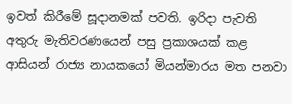ඉවත් කිරීමේ සූදානමක් පවති. ඉරිදා පැවති අතුරු මැතිවරණයෙන් පසු ප්‍රකාශයක් කළ ආසියන් රාජ්‍ය නායකයෝ මියන්මාරය මත පනවා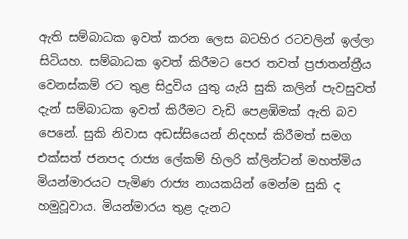ඇති සම්බාධක ඉවත් කරන ලෙස බටහිර රටවලින් ඉල්ලා සිටියහ. සම්බාධක ඉවත් කිරීමට පෙර තවත් ප්‍රජාතන්ත්‍රීය වෙනස්කම් රට තුළ සිදුවිය යුතු යැයි සුකි කලින් පැවසුවත් දැන් සම්බාධක ඉවත් කිරීමට වැඩි පෙළඹිමක් ඇති බව පෙනේ. සුකි නිවාස අඩස්සියෙන් නිදහස් කිරීමත් සමග එක්සත් ජනපද රාජ්‍ය ලේකම් හිලරි ක්ලින්ටන් මහත්මිය මියන්මාරයට පැමිණ රාජ්‍ය නායකයින් මෙන්ම සුකි ද හමුවූවාය. මියන්මාරය තුළ දැනට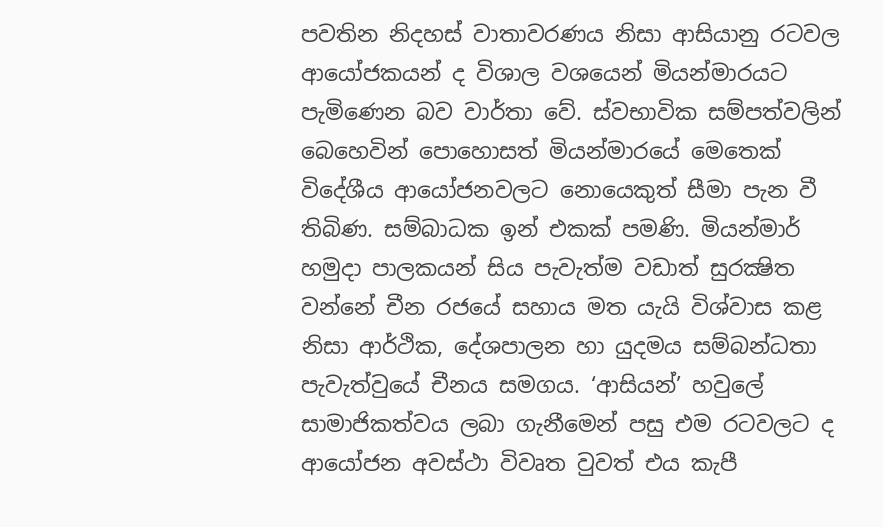පවතින නිදහස් වාතාවරණය නිසා ආසියානු රටවල ආයෝජකයන් ද විශාල වශයෙන් මියන්මාරයට පැමිණෙන බව වාර්තා වේ. ස්වභාවික සම්පත්වලින් බෙහෙවින් පොහොසත් මියන්මාරයේ මෙතෙක් විදේශීය ආයෝජනවලට නොයෙකුත් සීමා පැන වී තිබිණ. සම්බාධක ඉන් එකක් පමණි. මියන්මාර් හමුදා පාලකයන් සිය පැවැත්ම වඩාත් සුරක්‍ෂිත වන්නේ චීන රජයේ සහාය මත යැයි විශ්වාස කළ නිසා ආර්ථික, දේශපාලන හා යුදමය සම්බන්ධතා පැවැත්වුයේ චීනය සමගය. ‘ආසියන්’ හවුලේ සාමාජිකත්වය ලබා ගැනීමෙන් පසු එම රටවලට ද ආයෝජන අවස්ථා විවෘත වුවත් එය කැපී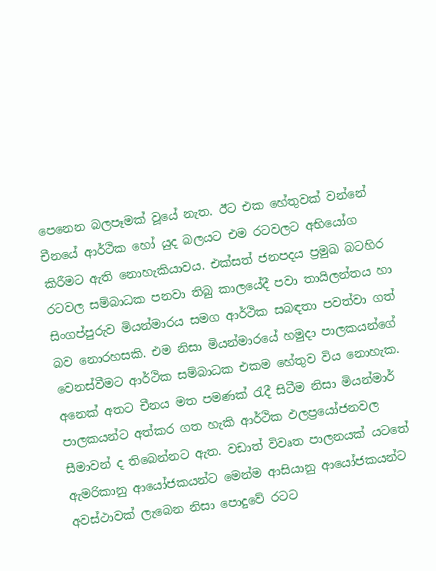පෙනෙන බලපෑමක් වූයේ නැත. ඊට එක හේතුවක් වන්නේ චීනයේ ආර්ථික හෝ යුද බලයට එම රටවලට අභියෝග කිරීමට ඇති නොහැකියාවය. එක්සත් ජනපදය ප්‍රමුඛ බටහිර රටවල සම්බාධක පනවා තිබු කාලයේදී පවා තායිලන්තය හා සිංගප්පුරුව මියන්මාරය සමග ආර්ථික සබඳතා පවත්වා ගත් බව නොරහසකි. එම නිසා මියන්මාරයේ හමුදා පාලකයන්ගේ වෙනස්වීමට ආර්ථික සම්බාධක එකම හේතුව විය නොහැක. අනෙක් අතට චීනය මත පමණක් රැදී සිටීම නිසා මියන්මාර් පාලකයන්ට අත්කර ගත හැකි ආර්ථික ඵලප්‍රයෝජනවල සීමාවන් ද තිබෙන්නට ඇත. වඩාත් විවෘත පාලනයක් යටතේ ඇමරිකානු ආයෝජකයන්ට මෙන්ම ආසියානු ආයෝජකයන්ට අවස්ථාවක් ලැබෙන නිසා පොදුවේ රටට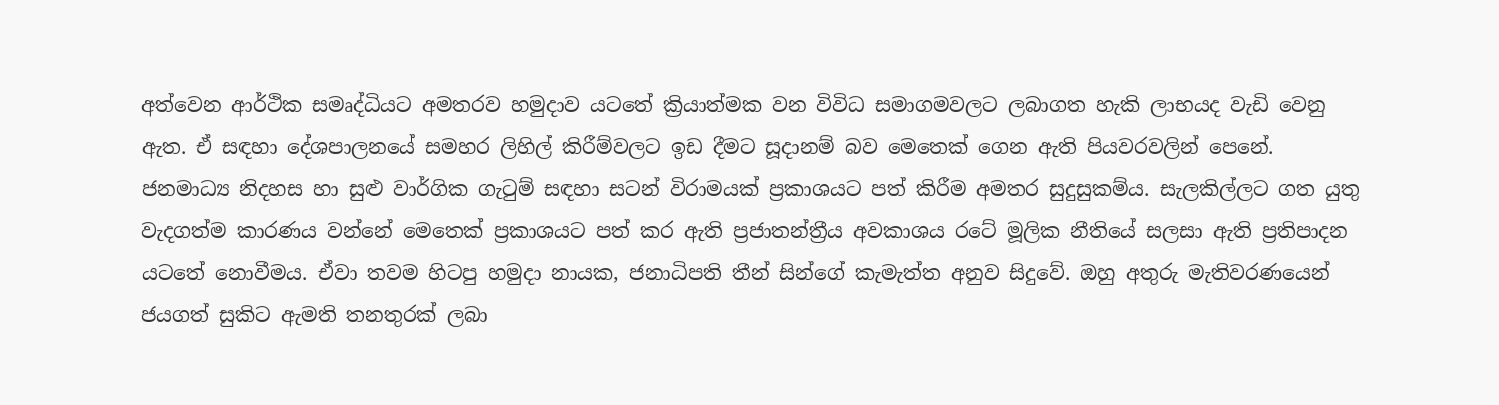අත්වෙන ආර්ථික සමෘද්ධියට අමතරව හමුදාව යටතේ ක්‍රියාත්මක වන විවිධ සමාගමවලට ලබාගත හැකි ලාභයද වැඩි වෙනු ඇත. ඒ සඳහා දේශපාලනයේ සමහර ලිහිල් කිරීම්වලට ඉඩ දීමට සූදානම් බව මෙතෙක් ගෙන ඇති පියවරවලින් පෙනේ. ජනමාධ්‍ය නිදහස හා සුළු වාර්ගික ගැටුම් සඳහා සටන් විරාමයක් ප්‍රකාශයට පත් කිරීම අමතර සුදුසුකම්ය. සැලකිල්ලට ගත යුතු වැදගත්ම කාරණය වන්නේ මෙතෙක් ප්‍රකාශයට පත් කර ඇති ප්‍රජාතන්ත්‍රීය අවකාශය රටේ මූලික නීතියේ සලසා ඇති ප්‍රතිපාදන යටතේ නොවීමය. ඒවා තවම හිටපු හමුදා නායක, ජනාධිපති තීන් සින්ගේ කැමැත්ත අනුව සිදුවේ. ඔහු අතුරු මැතිවරණයෙන් ජයගත් සුකිට ඇමති තනතුරක් ලබා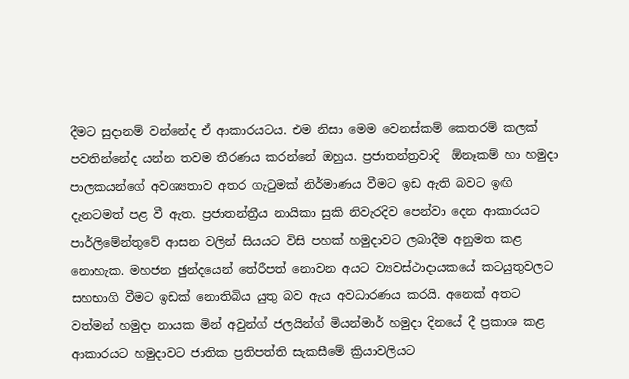දීමට සුදානම් වන්නේද ඒ ආකාරයටය. එම නිසා මෙම වෙනස්කම් කෙතරම් කලක් පවතින්නේද යන්න තවම තීරණය කරන්නේ ඔහුය. ප්‍රජාතන්ත්‍රවාදි  ඕනෑකම් හා හමුදා පාලකයන්ගේ අවශ්‍යතාව අතර ගැටුමක් නිර්මාණය වීමට ඉඩ ඇති බවට ඉඟි දැනටමත් පළ වී ඇත. ප්‍රජාතන්ත්‍රීය නායිකා සුකි නිවැරදිව පෙන්වා දෙන ආකාරයට පාර්ලිමේන්තුවේ ආසන වලින් සියයට විසි පහක් හමුදාවට ලබාදීම අනුමත කළ නොහැක. මහජන ඡුන්දයෙන් තේරීපත් නොවන අයට ව්‍යවස්ථාදායකයේ කටයුතුවලට සහභාගි වීමට ඉඩක් නොතිබිය යුතු බව ඇය අවධාරණය කරයි. අනෙක් අතට වත්මන් හමුදා නායක මින් අවුන්ග් ජලයින්ග් මියන්මාර් හමුදා දිනයේ දී ප්‍රකාශ කළ ආකාරයට හමුදාවට ජාතික ප්‍රතිපත්ති සැකසීමේ ක්‍රියාවලියට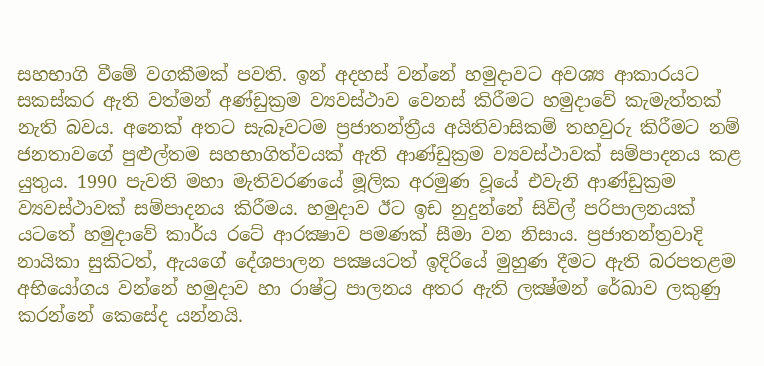සහභාගි වීමේ වගකීමක් පවති. ඉන් අදහස් වන්නේ හමුදාවට අවශ්‍ය ආකාරයට සකස්කර ඇති වත්මන් අණ්ඩුක්‍රම ව්‍යවස්ථාව වෙනස් කිරීමට හමුදාවේ කැමැත්තක් නැති බවය. අනෙක් අතට සැබෑවටම ප්‍රජාතන්ත්‍රීය අයිතිවාසිකම් තහවුරු කිරීමට නම් ජනතාවගේ පුළුල්තම සහභාගිත්වයක් ඇති ආණ්ඩුක්‍රම ව්‍යවස්ථාවක් සම්පාදනය කළ යුතුය. 1990 පැවති මහා මැතිවරණයේ මූලික අරමුණ වූයේ එවැනි ආණ්ඩුක්‍රම ව්‍යවස්ථාවක් සම්පාදනය කිරීමය. හමුදාව ඊට ඉඩ නුදුන්නේ සිවිල් පරිපාලනයක් යටතේ හමුදාවේ කාර්ය රටේ ආරක්‍ෂාව පමණක් සීමා වන නිසාය. ප්‍රජාතන්ත්‍රවාදි නායිකා සුකිටත්, ඇයගේ දේශපාලන පක්‍ෂයටත් ඉදිරියේ මුහුණ දීමට ඇති බරපතළම අභියෝගය වන්නේ හමුදාව හා රාෂ්ට්‍ර පාලනය අතර ඇති ලක්‍ෂ්මන් රේඛාව ලකුණු කරන්නේ කෙසේද යන්නයි.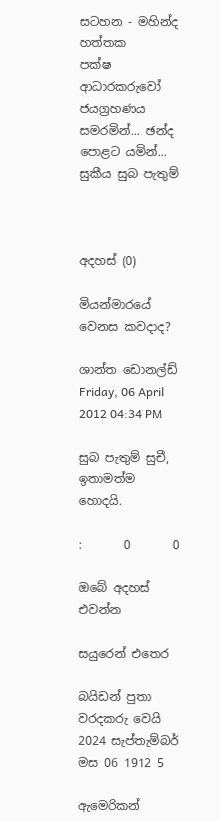සටහන - මහින්ද හත්තක
පක්ෂ ආධාරකරුවෝ ජයග්‍රහණය සමරමින්... ඡන්ද පොළට යමින්... සුකීය සුබ පැතුම්



අදහස් (0)

මියන්මාරයේ වෙනස කවදාද?

ශාන්ත ඩොනල්ඩ් Friday, 06 April 2012 04:34 PM

සුබ පැතුම් සුචී, ඉතාමත්ම හොදයි.

:       0       0

ඔබේ අදහස් එවන්න

සයුරෙන් එතෙර

බයිඩන් පුතා වරදකරු වෙයි
2024 සැප්තැම්බර් මස 06 1912 5

ඇමෙරිකන්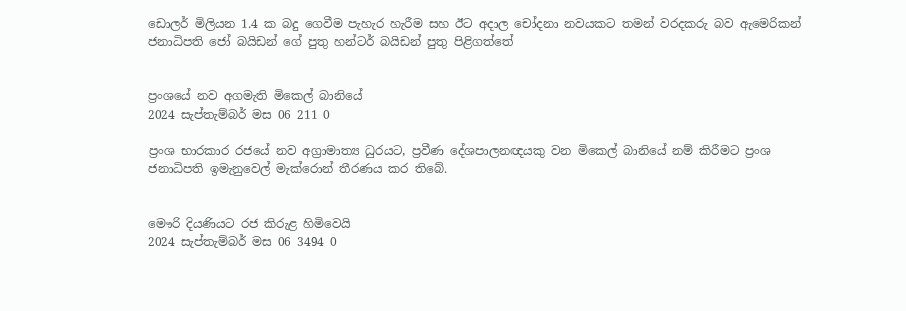ඩොලර් මිලියන 1.4 ක බදු ගෙවීම පැහැර හැරීම සහ ඊට අදාල චෝදනා නවයකට තමන් වරදකරු බව ඇමෙරිකන් ජනාධිපති ජෝ බයිඩන් ගේ පුතු හන්ටර් බයිඩන් පුතු පිළිගත්තේ


ප්‍රංශයේ නව අගමැති මිකෙල් බානියේ
2024 සැප්තැම්බර් මස 06 211 0

ප්‍රංශ භාරකාර රජයේ නව අග්‍රාමාත්‍ය ධුරයට, ප්‍රවීණ දේශපාලනඥයකු වන මිකෙල් බානියේ නම් කිරීමට ප්‍රංශ ජනාධිපති ඉමැනුවෙල් මැක්රොන් තීරණය කර තිබේ.


මෞරි දියණියට රජ කිරුළ හිමිවෙයි
2024 සැප්තැම්බර් මස 06 3494 0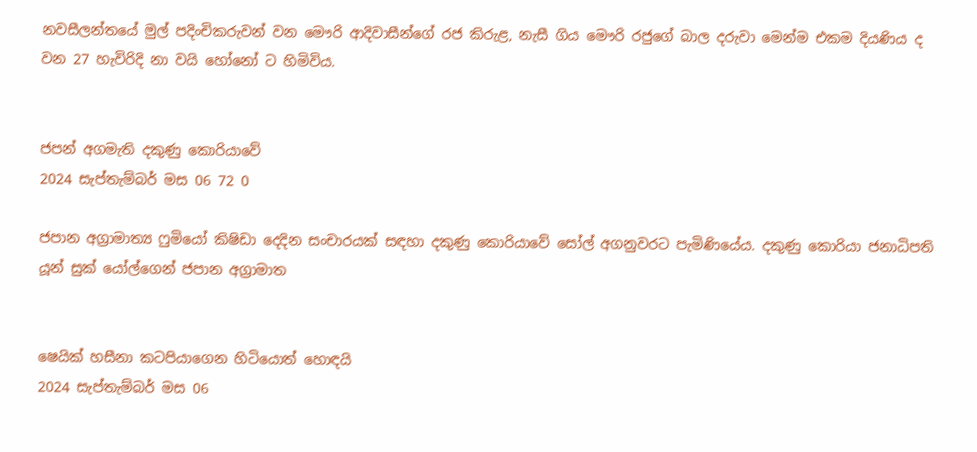නවසීලන්තයේ මුල් පදිංචිකරුවන් වන මෞරි ආදිවාසීන්ගේ රජ කිරුළ, නැසී ගිය මෞරි රජුගේ බාල දරුවා මෙන්ම එකම දියණිය ද වන 27 හැවිරිදි නා වයි හෝනෝ ට හිමිවිය.


ජපන් අගමැති දකුණු කොරියාවේ
2024 සැප්තැම්බර් මස 06 72 0

ජපාන අග්‍රාමාත්‍ය ෆුමියෝ කිෂිඩා දෙදින සංචාරයක් සඳහා දකුණු කොරියාවේ සෝල් අගනුවරට පැමිණියේය. දකුණු කොරියා ජනාධිපති යූන් සුක් යෝල්ගෙන් ජපාන අග්‍රාමාත


ෂෙයික් හසීනා කටපියාගෙන හිටියොත් හොඳයි
2024 සැප්තැම්බර් මස 06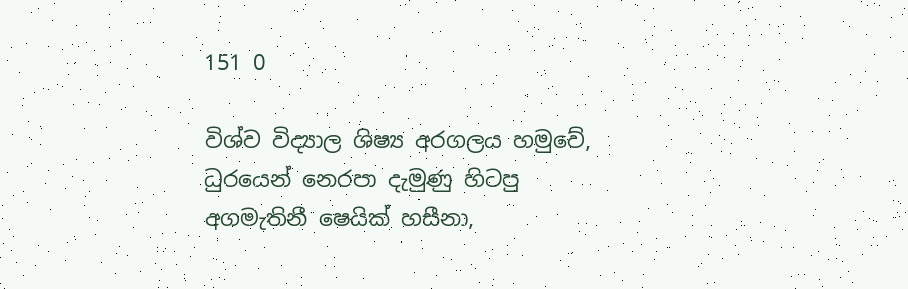151 0

විශ්ව විද්‍යාල ශිෂ්‍ය අරගලය හමුවේ, ධුරයෙන් නෙරපා දැමුණු හිටපු අගමැතිනී ෂෙයික් හසීනා,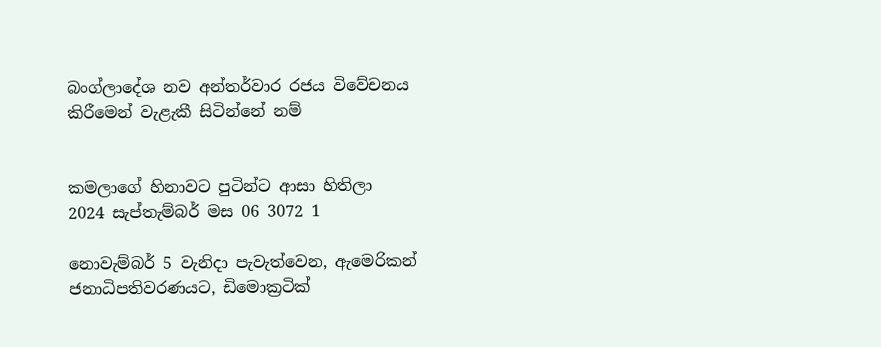බංග්ලාදේශ නව අන්තර්වාර රජය විවේචනය කිරීමෙන් වැළැකී සිටින්නේ නම්


කමලාගේ හිනාවට පුටින්ට ආසා හිතිලා
2024 සැප්තැම්බර් මස 06 3072 1

නොවැම්බර් 5 වැනිදා පැවැත්වෙන, ඇමෙරිකන් ජනාධිපතිවරණයට, ඩිමොක්‍රටික්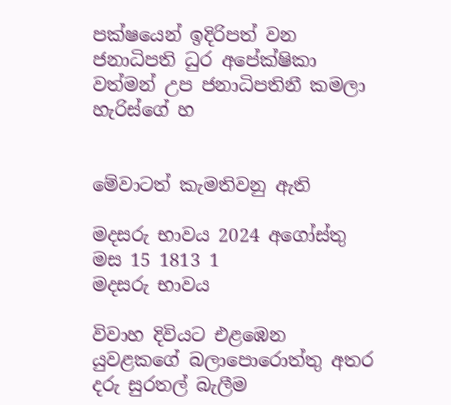පක්ෂයෙන් ඉදිරිපත් වන ජනාධිපති ධුර අපේක්ෂිකා වත්මන් උප ජනාධිපතිනී කමලා හැරිස්ගේ හ


මේවාටත් කැමතිවනු ඇති

මදසරු භාවය 2024 අගෝස්තු මස 15 1813 1
මදසරු භාවය

විවාහ දිවියට එළඹෙන යුවළකගේ බලාපොරොත්තු අතර දරු සුරතල් බැලීම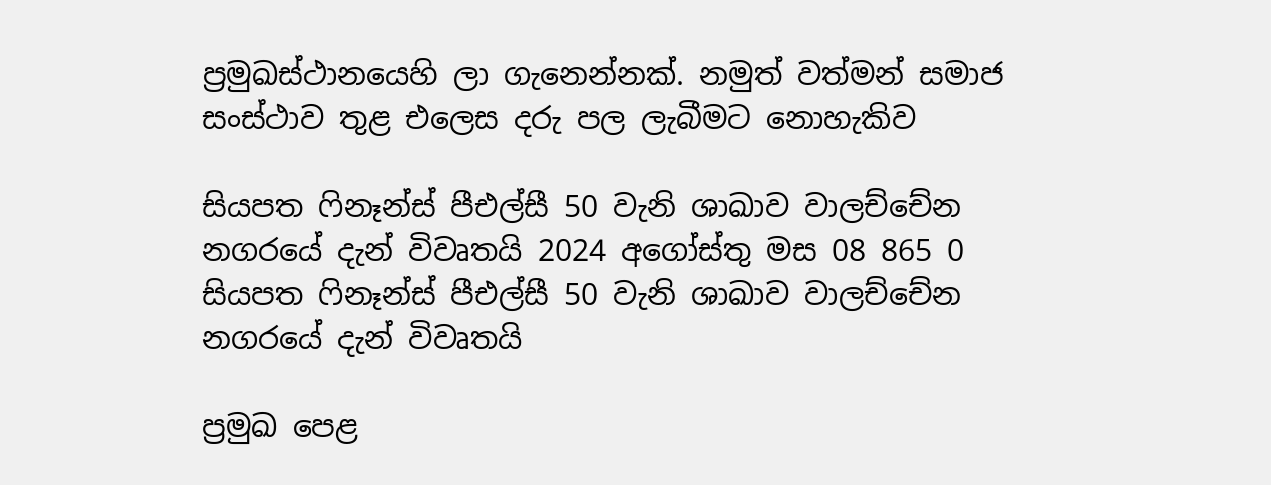ප්‍රමුඛස්ථානයෙහි ලා ගැනෙන්නක්. නමුත් වත්මන් සමාජ සංස්ථාව තුළ එලෙස දරු පල ලැබීමට නොහැකිව

සියපත ෆිනෑන්ස් පීඑල්සී 50 වැනි ශාඛාව වාලච්චේන නගරයේ දැන් විවෘතයි 2024 අගෝස්තු මස 08 865 0
සියපත ෆිනෑන්ස් පීඑල්සී 50 වැනි ශාඛාව වාලච්චේන නගරයේ දැන් විවෘතයි

ප්‍රමුඛ පෙළ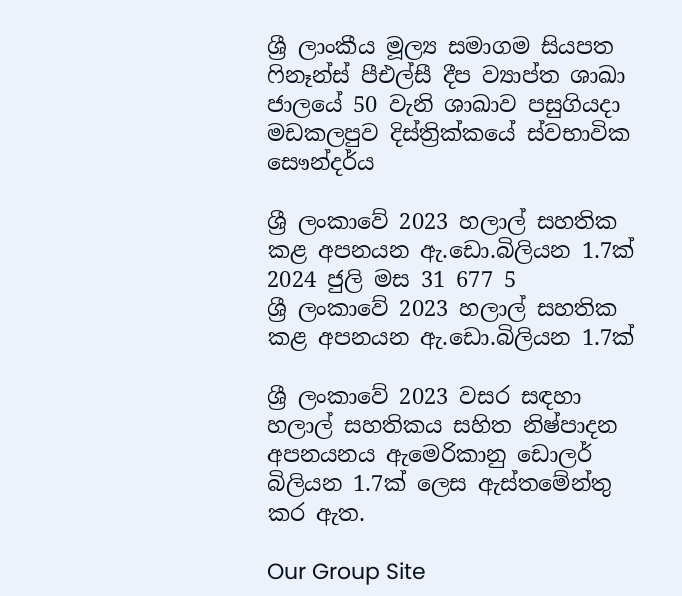ශ්‍රී ලාංකීය මූල්‍ය සමාගම සියපත ෆිනෑන්ස් පීඑල්සී දීප ව්‍යාප්ත ශාඛා ජාලයේ 50 වැනි ශාඛාව පසුගියදා මඩකලපුව දිස්ත්‍රික්කයේ ස්වභාවික සෞන්දර්ය

ශ්‍රී ලංකාවේ 2023 හලාල් සහතික කළ අපනයන ඇ.ඩො.බිලියන 1.7ක් 2024 ජුලි මස 31 677 5
ශ්‍රී ලංකාවේ 2023 හලාල් සහතික කළ අපනයන ඇ.ඩො.බිලියන 1.7ක්

ශ්‍රී ලංකාවේ 2023 වසර සඳහා හලාල් සහතිකය සහිත නිෂ්පාදන අපනයනය ඇමෙරිකානු ඩොලර් බිලියන 1.7ක් ලෙස ඇස්තමේන්තු කර ඇත.

Our Group Site